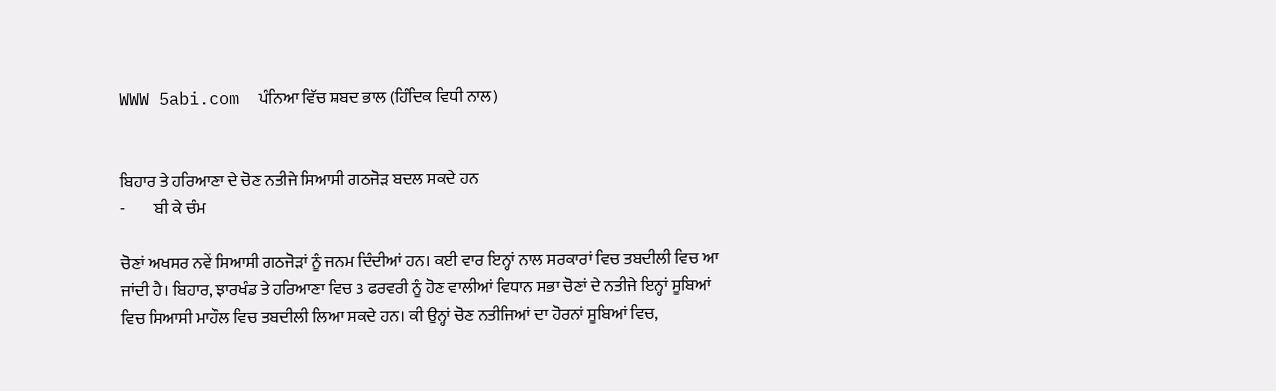WWW 5abi.com  ਪੰਨਿਆ ਵਿੱਚ ਸ਼ਬਦ ਭਾਲ (ਹਿੰਦਿਕ ਵਿਧੀ ਨਾਲ)


ਬਿਹਾਰ ਤੇ ਹਰਿਆਣਾ ਦੇ ਚੋਣ ਨਤੀਜੇ ਸਿਆਸੀ ਗਠਜੋੜ ਬਦਲ ਸਕਦੇ ਹਨ
-         ਬੀ ਕੇ ਚੰਮ

ਚੋਣਾਂ ਅਖਸਰ ਨਵੇਂ ਸਿਆਸੀ ਗਠਜੋੜਾਂ ਨੂੰ ਜਨਮ ਦਿੰਦੀਆਂ ਹਨ। ਕਈ ਵਾਰ ਇਨ੍ਹਾਂ ਨਾਲ ਸਰਕਾਰਾਂ ਵਿਚ ਤਬਦੀਲੀ ਵਿਚ ਆ ਜਾਂਦੀ ਹੈ। ਬਿਹਾਰ, ਝਾਰਖੰਡ ਤੇ ਹਰਿਆਣਾ ਵਿਚ 3 ਫਰਵਰੀ ਨੂੰ ਹੋਣ ਵਾਲੀਆਂ ਵਿਧਾਨ ਸਭਾ ਚੋਣਾਂ ਦੇ ਨਤੀਜੇ ਇਨ੍ਹਾਂ ਸੂਬਿਆਂ ਵਿਚ ਸਿਆਸੀ ਮਾਹੌਲ ਵਿਚ ਤਬਦੀਲੀ ਲਿਆ ਸਕਦੇ ਹਨ। ਕੀ ਉਨ੍ਹਾਂ ਚੋਣ ਨਤੀਜਿਆਂ ਦਾ ਹੋਰਨਾਂ ਸੂਬਿਆਂ ਵਿਚ,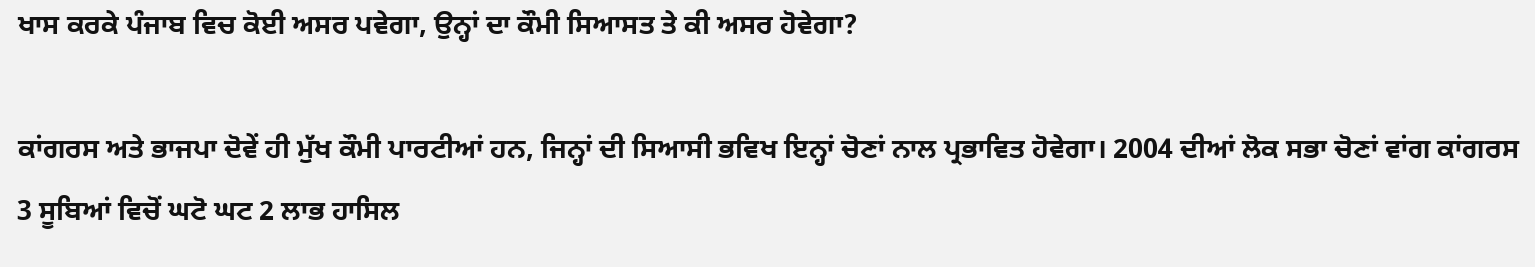ਖਾਸ ਕਰਕੇ ਪੰਜਾਬ ਵਿਚ ਕੋਈ ਅਸਰ ਪਵੇਗਾ, ਉਨ੍ਹਾਂ ਦਾ ਕੌਮੀ ਸਿਆਸਤ ਤੇ ਕੀ ਅਸਰ ਹੋਵੇਗਾ?

ਕਾਂਗਰਸ ਅਤੇ ਭਾਜਪਾ ਦੋਵੇਂ ਹੀ ਮੁੱਖ ਕੌਮੀ ਪਾਰਟੀਆਂ ਹਨ, ਜਿਨ੍ਹਾਂ ਦੀ ਸਿਆਸੀ ਭਵਿਖ ਇਨ੍ਹਾਂ ਚੋਣਾਂ ਨਾਲ ਪ੍ਰਭਾਵਿਤ ਹੋਵੇਗਾ। 2004 ਦੀਆਂ ਲੋਕ ਸਭਾ ਚੋਣਾਂ ਵਾਂਗ ਕਾਂਗਰਸ 3 ਸੂਬਿਆਂ ਵਿਚੋਂ ਘਟੋ ਘਟ 2 ਲਾਭ ਹਾਸਿਲ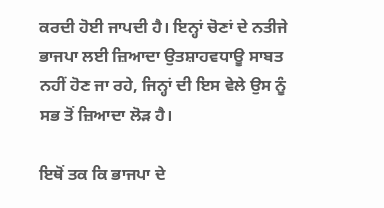ਕਰਦੀ ਹੋਈ ਜਾਪਦੀ ਹੈ। ਇਨ੍ਹਾਂ ਚੋਣਾਂ ਦੇ ਨਤੀਜੇ ਭਾਜਪਾ ਲਈ ਜ਼ਿਆਦਾ ਉਤਸ਼ਾਹਵਧਾਊ ਸਾਬਤ ਨਹੀਂ ਹੋਣ ਜਾ ਰਹੇ, ਜਿਨ੍ਹਾਂ ਦੀ ਇਸ ਵੇਲੇ ਉਸ ਨੂੰ ਸਭ ਤੋਂ ਜ਼ਿਆਦਾ ਲੋੜ ਹੈ।

ਇਥੋਂ ਤਕ ਕਿ ਭਾਜਪਾ ਦੇ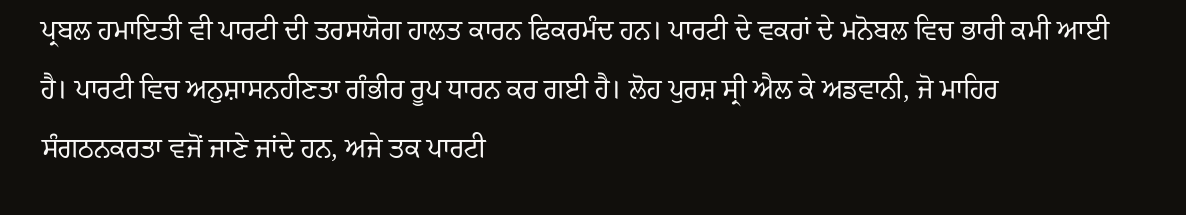ਪ੍ਰਬਲ ਹਮਾਇਤੀ ਵੀ ਪਾਰਟੀ ਦੀ ਤਰਸਯੋਗ ਹਾਲਤ ਕਾਰਨ ਫਿਕਰਮੰਦ ਹਨ। ਪਾਰਟੀ ਦੇ ਵਕਰਾਂ ਦੇ ਮਨੋਬਲ ਵਿਚ ਭਾਰੀ ਕਮੀ ਆਈ ਹੈ। ਪਾਰਟੀ ਵਿਚ ਅਨੁਸ਼ਾਸਨਹੀਣਤਾ ਗੰਭੀਰ ਰੂਪ ਧਾਰਨ ਕਰ ਗਈ ਹੈ। ਲੋਹ ਪੁਰਸ਼ ਸ੍ਰੀ ਐਲ ਕੇ ਅਡਵਾਨੀ, ਜੋ ਮਾਹਿਰ ਸੰਗਠਨਕਰਤਾ ਵਜੋਂ ਜਾਣੇ ਜਾਂਦੇ ਹਨ, ਅਜੇ ਤਕ ਪਾਰਟੀ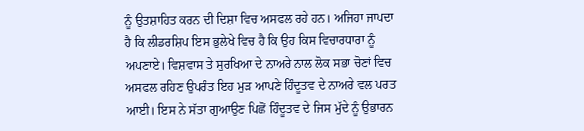ਨੂੰ ਉਤਸ਼ਾਹਿਤ ਕਰਨ ਦੀ ਦਿਸ਼ਾ ਵਿਚ ਅਸਫਲ ਰਹੇ ਹਨ। ਅਜਿਹਾ ਜਾਪਦਾ ਹੈ ਕਿ ਲੀਡਰਸ਼ਿਪ ਇਸ ਭੁਲੇਖੇ ਵਿਚ ਹੈ ਕਿ ਉਹ ਕਿਸ ਵਿਚਾਰਧਾਰਾ ਨੂੰ ਅਪਣਾਏ। ਵਿਸ਼ਵਾਸ ਤੇ ਸੁਰਖਿਆ ਦੇ ਨਾਅਰੇ ਨਾਲ ਲੋਕ ਸਭਾ ਚੋਣਾਂ ਵਿਚ ਅਸਫਲ ਰਹਿਣ ਉਪਰੰਤ ਇਹ ਮੁੜ ਆਪਣੇ ਹਿੰਦੂਤਵ ਦੇ ਨਾਅਰੇ ਵਲ ਪਰਤ ਆਈ। ਇਸ ਨੇ ਸੱਤਾ ਗੁਆਉਣ ਪਿਛੋਂ ਹਿੰਦੂਤਵ ਦੇ ਜਿਸ ਮੁੱਦੇ ਨੂੰ ਉਭਾਰਨ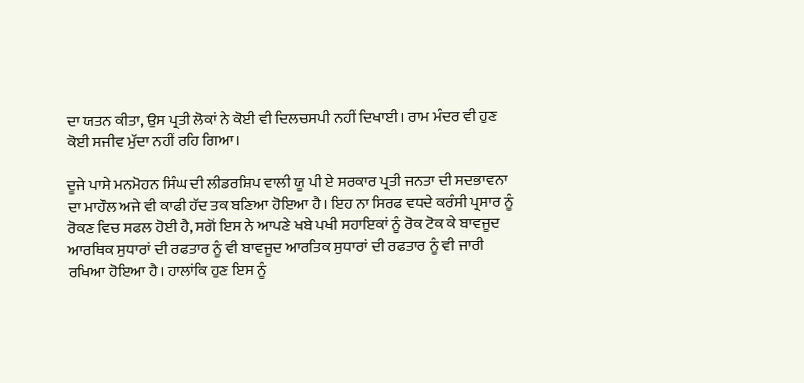ਦਾ ਯਤਨ ਕੀਤਾ, ਉਸ ਪ੍ਰਤੀ ਲੋਕਾਂ ਨੇ ਕੋਈ ਵੀ ਦਿਲਚਸਪੀ ਨਹੀਂ ਦਿਖਾਈ। ਰਾਮ ਮੰਦਰ ਵੀ ਹੁਣ ਕੋਈ ਸਜੀਵ ਮੁੱਦਾ ਨਹੀਂ ਰਹਿ ਗਿਆ।

ਦੂਜੇ ਪਾਸੇ ਮਨਮੋਹਨ ਸਿੰਘ ਦੀ ਲੀਡਰਸ਼ਿਪ ਵਾਲੀ ਯੂ ਪੀ ਏ ਸਰਕਾਰ ਪ੍ਰਤੀ ਜਨਤਾ ਦੀ ਸਦਭਾਵਨਾ ਦਾ ਮਾਹੌਲ ਅਜੇ ਵੀ ਕਾਫੀ ਹੱਦ ਤਕ ਬਣਿਆ ਹੋਇਆ ਹੈ। ਇਹ ਨਾ ਸਿਰਫ ਵਧਦੇ ਕਰੰਸੀ ਪ੍ਰਸਾਰ ਨੂੰ ਰੋਕਣ ਵਿਚ ਸਫਲ ਹੋਈ ਹੈ, ਸਗੋਂ ਇਸ ਨੇ ਆਪਣੇ ਖਬੇ ਪਖੀ ਸਹਾਇਕਾਂ ਨੂੰ ਰੋਕ ਟੋਕ ਕੇ ਬਾਵਜੂਦ ਆਰਥਿਕ ਸੁਧਾਰਾਂ ਦੀ ਰਫਤਾਰ ਨੂੰ ਵੀ ਬਾਵਜੂਦ ਆਰਤਿਕ ਸੁਧਾਰਾਂ ਦੀ ਰਫਤਾਰ ਨੂੰ ਵੀ ਜਾਰੀ ਰਖਿਆ ਹੋਇਆ ਹੈ। ਹਾਲਾਂਕਿ ਹੁਣ ਇਸ ਨੂੰ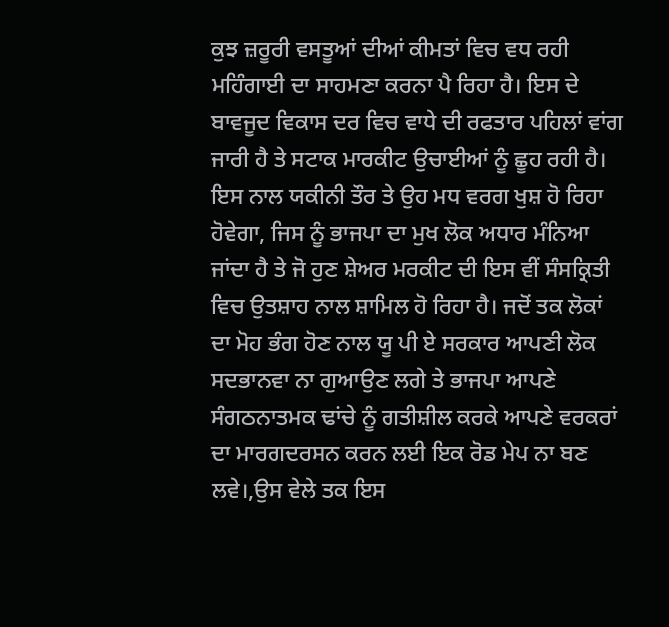ਕੁਝ ਜ਼ਰੂਰੀ ਵਸਤੂਆਂ ਦੀਆਂ ਕੀਮਤਾਂ ਵਿਚ ਵਧ ਰਹੀ ਮਹਿੰਗਾਈ ਦਾ ਸਾਹਮਣਾ ਕਰਨਾ ਪੈ ਰਿਹਾ ਹੈ। ਇਸ ਦੇ ਬਾਵਜੂਦ ਵਿਕਾਸ ਦਰ ਵਿਚ ਵਾਧੇ ਦੀ ਰਫਤਾਰ ਪਹਿਲਾਂ ਵਾਂਗ ਜਾਰੀ ਹੈ ਤੇ ਸਟਾਕ ਮਾਰਕੀਟ ਉਚਾਈਆਂ ਨੂੰ ਛੂਹ ਰਹੀ ਹੈ। ਇਸ ਨਾਲ ਯਕੀਨੀ ਤੌਰ ਤੇ ਉਹ ਮਧ ਵਰਗ ਖੁਸ਼ ਹੋ ਰਿਹਾ ਹੋਵੇਗਾ, ਜਿਸ ਨੂੰ ਭਾਜਪਾ ਦਾ ਮੁਖ ਲੋਕ ਅਧਾਰ ਮੰਨਿਆ ਜਾਂਦਾ ਹੈ ਤੇ ਜੋ ਹੁਣ ਸ਼ੇਅਰ ਮਰਕੀਟ ਦੀ ਇਸ ਵੀਂ ਸੰਸਕ੍ਰਿਤੀ ਵਿਚ ਉਤਸ਼ਾਹ ਨਾਲ ਸ਼ਾਮਿਲ ਹੋ ਰਿਹਾ ਹੈ। ਜਦੋਂ ਤਕ ਲੋਕਾਂ ਦਾ ਮੋਹ ਭੰਗ ਹੋਣ ਨਾਲ ਯੂ ਪੀ ਏ ਸਰਕਾਰ ਆਪਣੀ ਲੋਕ ਸਦਭਾਨਵਾ ਨਾ ਗੁਆਉਣ ਲਗੇ ਤੇ ਭਾਜਪਾ ਆਪਣੇ ਸੰਗਠਨਾਤਮਕ ਢਾਂਚੇ ਨੂੰ ਗਤੀਸ਼ੀਲ ਕਰਕੇ ਆਪਣੇ ਵਰਕਰਾਂ ਦਾ ਮਾਰਗਦਰਸਨ ਕਰਨ ਲਈ ਇਕ ਰੋਡ ਮੇਪ ਨਾ ਬਣ ਲਵੇ।,ਉਸ ਵੇਲੇ ਤਕ ਇਸ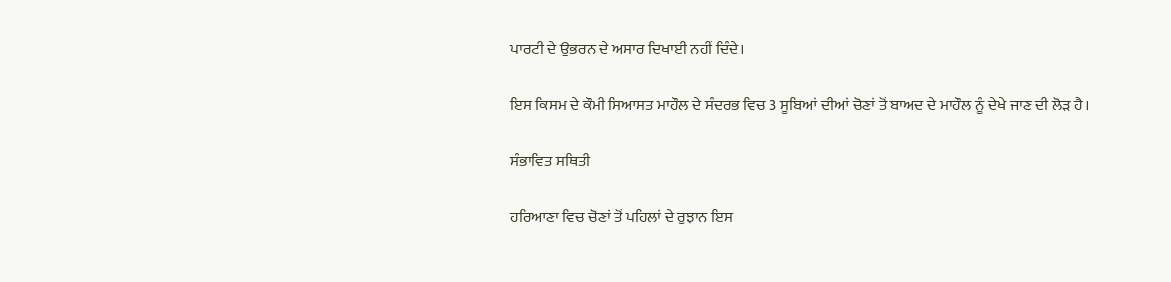ਪਾਰਟੀ ਦੇ ਉਭਰਨ ਦੇ ਅਸਾਰ ਦਿਖਾਈ ਨਹੀਂ ਦਿੰਦੇ।

ਇਸ ਕਿਸਮ ਦੇ ਕੌਮੀ ਸਿਆਸਤ ਮਾਹੌਲ ਦੇ ਸੰਦਰਭ ਵਿਚ 3 ਸੂਬਿਆਂ ਦੀਆਂ ਚੋਣਾਂ ਤੋਂ ਬਾਅਦ ਦੇ ਮਾਹੌਲ ਨੂੰ ਦੇਖੇ ਜਾਣ ਦੀ ਲੋੜ ਹੈ।

ਸੰਭਾਵਿਤ ਸਥਿਤੀ

ਹਰਿਆਣਾ ਵਿਚ ਚੋਣਾਂ ਤੋਂ ਪਹਿਲਾਂ ਦੇ ਰੁਝਾਨ ਇਸ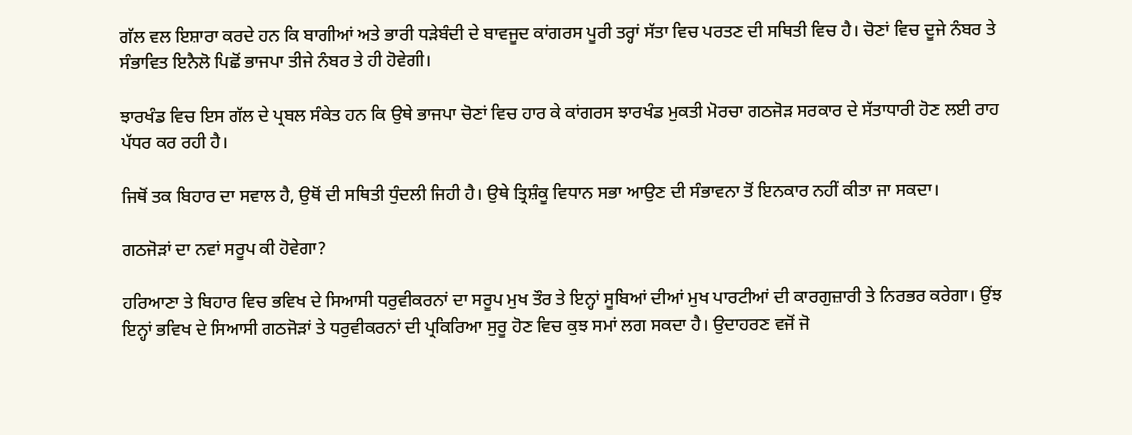ਗੱਲ ਵਲ ਇਸ਼ਾਰਾ ਕਰਦੇ ਹਨ ਕਿ ਬਾਗੀਆਂ ਅਤੇ ਭਾਰੀ ਧੜੇਬੰਦੀ ਦੇ ਬਾਵਜੂਦ ਕਾਂਗਰਸ ਪੂਰੀ ਤਰ੍ਹਾਂ ਸੱਤਾ ਵਿਚ ਪਰਤਣ ਦੀ ਸਥਿਤੀ ਵਿਚ ਹੈ। ਚੋਣਾਂ ਵਿਚ ਦੂਜੇ ਨੰਬਰ ਤੇ ਸੰਭਾਵਿਤ ਇਨੈਲੋ ਪਿਛੋਂ ਭਾਜਪਾ ਤੀਜੇ ਨੰਬਰ ਤੇ ਹੀ ਹੋਵੇਗੀ।

ਝਾਰਖੰਡ ਵਿਚ ਇਸ ਗੱਲ ਦੇ ਪ੍ਰਬਲ ਸੰਕੇਤ ਹਨ ਕਿ ਉਥੇ ਭਾਜਪਾ ਚੋਣਾਂ ਵਿਚ ਹਾਰ ਕੇ ਕਾਂਗਰਸ ਝਾਰਖੰਡ ਮੁਕਤੀ ਮੋਰਚਾ ਗਠਜੋੜ ਸਰਕਾਰ ਦੇ ਸੱਤਾਧਾਰੀ ਹੋਣ ਲਈ ਰਾਹ ਪੱਧਰ ਕਰ ਰਹੀ ਹੈ।

ਜਿਥੋਂ ਤਕ ਬਿਹਾਰ ਦਾ ਸਵਾਲ ਹੈ, ਉਥੋਂ ਦੀ ਸਥਿਤੀ ਧੁੰਦਲੀ ਜਿਹੀ ਹੈ। ਉਥੇ ਤ੍ਰਿਸ਼ੰਕੂ ਵਿਧਾਨ ਸਭਾ ਆਉਣ ਦੀ ਸੰਭਾਵਨਾ ਤੋਂ ਇਨਕਾਰ ਨਹੀਂ ਕੀਤਾ ਜਾ ਸਕਦਾ।

ਗਠਜੋੜਾਂ ਦਾ ਨਵਾਂ ਸਰੂਪ ਕੀ ਹੋਵੇਗਾ?

ਹਰਿਆਣਾ ਤੇ ਬਿਹਾਰ ਵਿਚ ਭਵਿਖ ਦੇ ਸਿਆਸੀ ਧਰੁਵੀਕਰਨਾਂ ਦਾ ਸਰੂਪ ਮੁਖ ਤੌਰ ਤੇ ਇਨ੍ਹਾਂ ਸੂਬਿਆਂ ਦੀਆਂ ਮੁਖ ਪਾਰਟੀਆਂ ਦੀ ਕਾਰਗੁਜ਼ਾਰੀ ਤੇ ਨਿਰਭਰ ਕਰੇਗਾ। ਉਂਝ ਇਨ੍ਹਾਂ ਭਵਿਖ ਦੇ ਸਿਆਸੀ ਗਠਜੋੜਾਂ ਤੇ ਧਰੁਵੀਕਰਨਾਂ ਦੀ ਪ੍ਰਕਿਰਿਆ ਸੁਰੂ ਹੋਣ ਵਿਚ ਕੁਝ ਸਮਾਂ ਲਗ ਸਕਦਾ ਹੈ। ਉਦਾਹਰਣ ਵਜੋਂ ਜੋ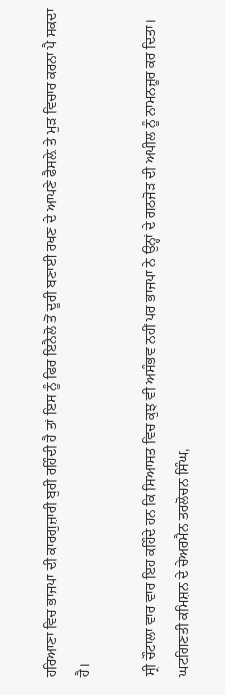ਹਰਿਆਣਾ ਵਿਚ ਭਾਜਪਾ ਦੀ ਕਾਰਗੁਜ਼ਾਰੀ ਬੁਰੀ ਰਹਿੰਦੀ ਹੈ ਤਾਂ ਇਸ ਨੂੰ ਫਿਰ ਇਨੈਲੋ ਤੋਂ ਦੂਰੀ ਬਣਾਈ ਰਖਣ ਦੇ ਆਪਣੇ ਫੈਸਲ਼ੇ ਤੇ ਮੁੜ ਵਿਚਾਰ ਕਰਨਾ ਪੈ ਸਕਦਾ ਹੈ।

ਸ੍ਰੀ ਚੌਟਾਲਾ ਵਾਰ ਵਾਰ ਇਹ ਕਹਿੰਦੇ ਹਨ ਕਿ ਸਿਆਸਤ ਵਿਚ ਕੁਝ ਵੀ ਅਸੰਭਵ ਨਹੀਂ ਪਰ ਭਾਜਪਾ ਨੇ ਉਨ੍ਹਾਂ ਦੇ ਗਠਜੋੜ ਦੀ ਅਪੀਲ ਨੂੰ ਨਾਮਨਜ਼ੂਰ ਕਰ ਦਿਤਾ। ਘਟਗਿਣਤੀ ਕਮਿਸ਼ਨ ਦੇ ਚੇਅਰਮੈਨ ਤਰਲੋਚਨ ਸਿੰਘ,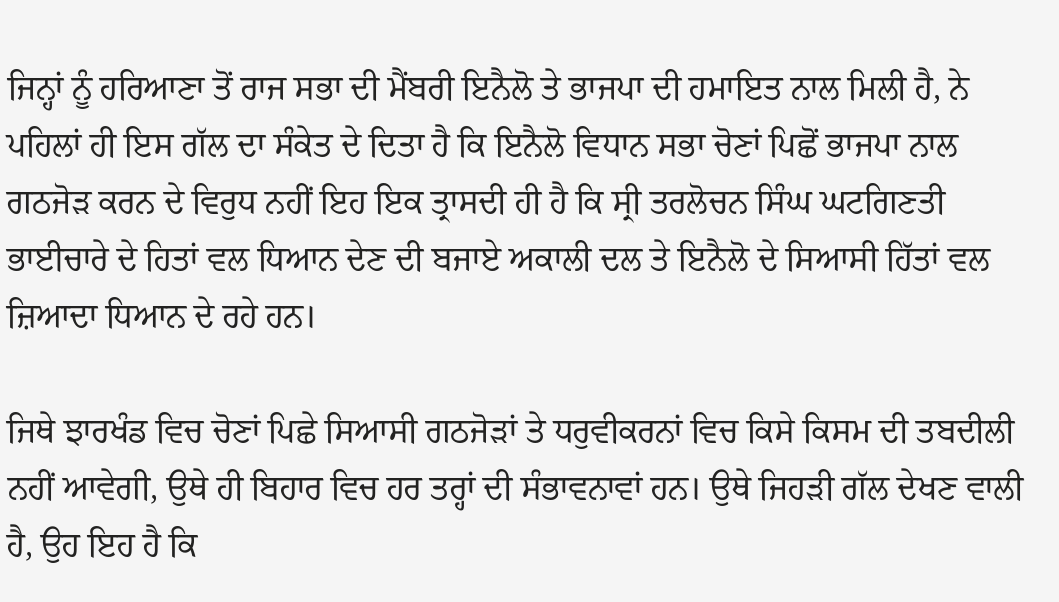ਜਿਨ੍ਹਾਂ ਨੂੰ ਹਰਿਆਣਾ ਤੋਂ ਰਾਜ ਸਭਾ ਦੀ ਮੈਂਬਰੀ ਇਨੈਲੋ ਤੇ ਭਾਜਪਾ ਦੀ ਹਮਾਇਤ ਨਾਲ ਮਿਲੀ ਹੈ, ਨੇ ਪਹਿਲਾਂ ਹੀ ਇਸ ਗੱਲ ਦਾ ਸੰਕੇਤ ਦੇ ਦਿਤਾ ਹੈ ਕਿ ਇਨੈਲੋ ਵਿਧਾਨ ਸਭਾ ਚੋਣਾਂ ਪਿਛੋਂ ਭਾਜਪਾ ਨਾਲ ਗਠਜੋੜ ਕਰਨ ਦੇ ਵਿਰੁਧ ਨਹੀਂ ਇਹ ਇਕ ਤ੍ਰਾਸਦੀ ਹੀ ਹੈ ਕਿ ਸ੍ਰੀ ਤਰਲੋਚਨ ਸਿੰਘ ਘਟਗਿਣਤੀ ਭਾਈਚਾਰੇ ਦੇ ਹਿਤਾਂ ਵਲ ਧਿਆਨ ਦੇਣ ਦੀ ਬਜਾਏ ਅਕਾਲੀ ਦਲ ਤੇ ਇਨੈਲੋ ਦੇ ਸਿਆਸੀ ਹਿੱਤਾਂ ਵਲ ਜ਼ਿਆਦਾ ਧਿਆਨ ਦੇ ਰਹੇ ਹਨ।

ਜਿਥੇ ਝਾਰਖੰਡ ਵਿਚ ਚੋਣਾਂ ਪਿਛੇ ਸਿਆਸੀ ਗਠਜੋੜਾਂ ਤੇ ਧਰੁਵੀਕਰਨਾਂ ਵਿਚ ਕਿਸੇ ਕਿਸਮ ਦੀ ਤਬਦੀਲੀ ਨਹੀਂ ਆਵੇਗੀ, ਉਥੇ ਹੀ ਬਿਹਾਰ ਵਿਚ ਹਰ ਤਰ੍ਹਾਂ ਦੀ ਸੰਭਾਵਨਾਵਾਂ ਹਨ। ਉਥੇ ਜਿਹੜੀ ਗੱਲ ਦੇਖਣ ਵਾਲੀ ਹੈ, ਉਹ ਇਹ ਹੈ ਕਿ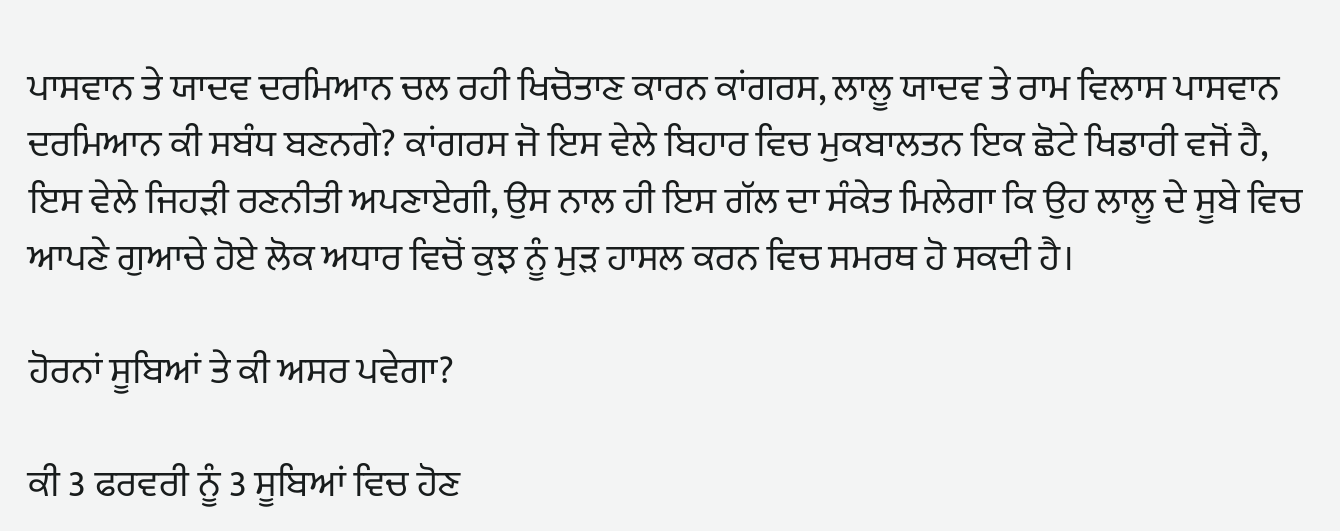ਪਾਸਵਾਨ ਤੇ ਯਾਦਵ ਦਰਮਿਆਨ ਚਲ ਰਹੀ ਖਿਚੋਤਾਣ ਕਾਰਨ ਕਾਂਗਰਸ, ਲਾਲੂ ਯਾਦਵ ਤੇ ਰਾਮ ਵਿਲਾਸ ਪਾਸਵਾਨ ਦਰਮਿਆਨ ਕੀ ਸਬੰਧ ਬਣਨਗੇ? ਕਾਂਗਰਸ ਜੋ ਇਸ ਵੇਲੇ ਬਿਹਾਰ ਵਿਚ ਮੁਕਬਾਲਤਨ ਇਕ ਛੋਟੇ ਖਿਡਾਰੀ ਵਜੋਂ ਹੈ, ਇਸ ਵੇਲੇ ਜਿਹੜੀ ਰਣਨੀਤੀ ਅਪਣਾਏਗੀ, ਉਸ ਨਾਲ ਹੀ ਇਸ ਗੱਲ ਦਾ ਸੰਕੇਤ ਮਿਲੇਗਾ ਕਿ ਉਹ ਲਾਲੂ ਦੇ ਸੂਬੇ ਵਿਚ ਆਪਣੇ ਗੁਆਚੇ ਹੋਏ ਲੋਕ ਅਧਾਰ ਵਿਚੋਂ ਕੁਝ ਨੂੰ ਮੁੜ ਹਾਸਲ ਕਰਨ ਵਿਚ ਸਮਰਥ ਹੋ ਸਕਦੀ ਹੈ।

ਹੋਰਨਾਂ ਸੂਬਿਆਂ ਤੇ ਕੀ ਅਸਰ ਪਵੇਗਾ?

ਕੀ 3 ਫਰਵਰੀ ਨੂੰ 3 ਸੂਬਿਆਂ ਵਿਚ ਹੋਣ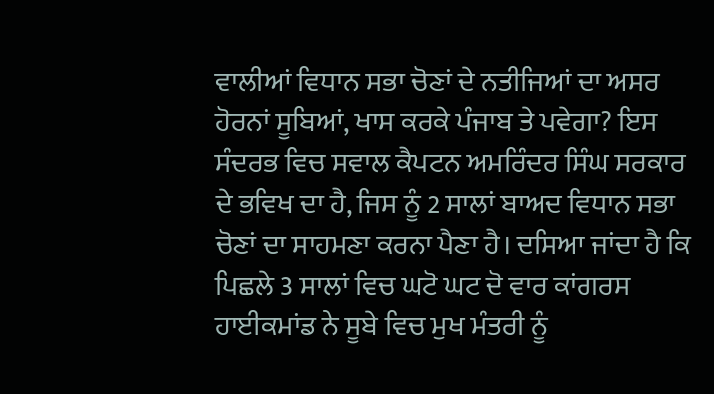ਵਾਲੀਆਂ ਵਿਧਾਨ ਸਭਾ ਚੋਣਾਂ ਦੇ ਨਤੀਜਿਆਂ ਦਾ ਅਸਰ ਹੋਰਨਾਂ ਸੂਬਿਆਂ, ਖਾਸ ਕਰਕੇ ਪੰਜਾਬ ਤੇ ਪਵੇਗਾ? ਇਸ ਸੰਦਰਭ ਵਿਚ ਸਵਾਲ ਕੈਪਟਨ ਅਮਰਿੰਦਰ ਸਿੰਘ ਸਰਕਾਰ ਦੇ ਭਵਿਖ ਦਾ ਹੈ, ਜਿਸ ਨੂੰ 2 ਸਾਲਾਂ ਬਾਅਦ ਵਿਧਾਨ ਸਭਾ ਚੋਣਾਂ ਦਾ ਸਾਹਮਣਾ ਕਰਨਾ ਪੈਣਾ ਹੈ। ਦਸਿਆ ਜਾਂਦਾ ਹੈ ਕਿ ਪਿਛਲੇ 3 ਸਾਲਾਂ ਵਿਚ ਘਟੋ ਘਟ ਦੋ ਵਾਰ ਕਾਂਗਰਸ ਹਾਈਕਮਾਂਡ ਨੇ ਸੂਬੇ ਵਿਚ ਮੁਖ ਮੰਤਰੀ ਨੂੰ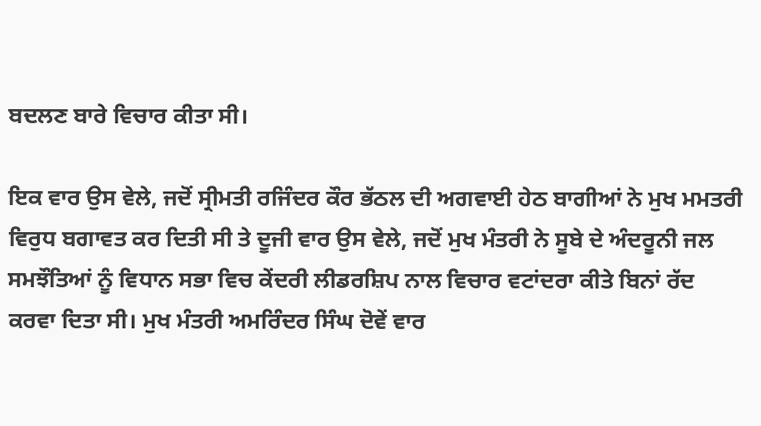ਬਦਲਣ ਬਾਰੇ ਵਿਚਾਰ ਕੀਤਾ ਸੀ।

ਇਕ ਵਾਰ ਉਸ ਵੇਲੇ, ਜਦੋਂ ਸ੍ਰੀਮਤੀ ਰਜਿੰਦਰ ਕੌਰ ਭੱਠਲ ਦੀ ਅਗਵਾਈ ਹੇਠ ਬਾਗੀਆਂ ਨੇ ਮੁਖ ਮਮਤਰੀ ਵਿਰੁਧ ਬਗਾਵਤ ਕਰ ਦਿਤੀ ਸੀ ਤੇ ਦੂਜੀ ਵਾਰ ਉਸ ਵੇਲੇ, ਜਦੋਂ ਮੁਖ ਮੰਤਰੀ ਨੇ ਸੂਬੇ ਦੇ ਅੰਦਰੂਨੀ ਜਲ ਸਮਝੌਤਿਆਂ ਨੂੰ ਵਿਧਾਨ ਸਭਾ ਵਿਚ ਕੇਂਦਰੀ ਲੀਡਰਸ਼ਿਪ ਨਾਲ ਵਿਚਾਰ ਵਟਾਂਦਰਾ ਕੀਤੇ ਬਿਨਾਂ ਰੱਦ ਕਰਵਾ ਦਿਤਾ ਸੀ। ਮੁਖ ਮੰਤਰੀ ਅਮਰਿੰਦਰ ਸਿੰਘ ਦੋਵੇਂ ਵਾਰ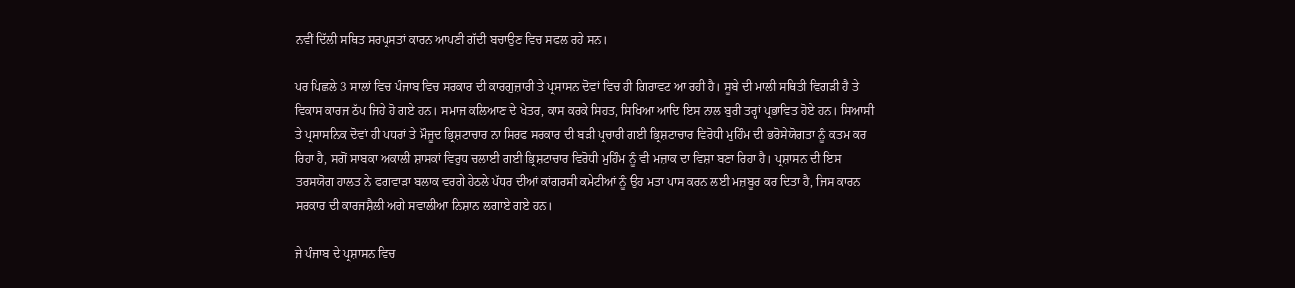ਨਵੀਂ ਦਿੱਲੀ ਸਥਿਤ ਸਰਪ੍ਰਸਤਾਂ ਕਾਰਨ ਆਪਣੀ ਗੱਦੀ ਬਚਾਉਣ ਵਿਚ ਸਫਲ ਰਹੇ ਸਨ।

ਪਰ ਪਿਛਲੇ 3 ਸਾਲਾਂ ਵਿਚ ਪੰਜਾਬ ਵਿਚ ਸਰਕਾਰ ਦੀ ਕਾਰਗੁਜ਼ਾਰੀ ਤੇ ਪ੍ਰਸਾਸਨ ਦੋਵਾਂ ਵਿਚ ਹੀ ਗਿਰਾਵਟ ਆ ਰਹੀ ਹੈ। ਸੂਬੇ ਦੀ ਮਾਲੀ ਸਥਿਤੀ ਵਿਗੜੀ ਹੈ ਤੇ ਵਿਕਾਸ ਕਾਰਜ ਠੱਪ ਜਿਹੇ ਹੋ ਗਏ ਹਨ। ਸਮਾਜ ਕਲਿਆਣ ਦੇ ਖੇਤਰ, ਕਾਸ ਕਰਕੇ ਸਿਹਤ, ਸਿਖਿਆ ਆਦਿ ਇਸ ਨਾਲ ਬੁਰੀ ਤਰ੍ਹਾਂ ਪ੍ਰਭਾਵਿਤ ਹੋਏ ਹਨ। ਸਿਆਸੀ ਤੇ ਪ੍ਰਸਾਸਨਿਕ ਦੋਵਾਂ ਹੀ ਪਧਰਾਂ ਤੇ ਮੌਜੂਦ ਭ੍ਰਿਸ਼ਟਾਚਾਰ ਨਾ ਸਿਰਫ ਸਰਕਾਰ ਦੀ ਬੜੀ ਪ੍ਰਚਾਰੀ ਗਈ ਭ੍ਰਿਸ਼ਟਾਚਾਰ ਵਿਰੋਧੀ ਮੁਹਿੰਮ ਦੀ ਭਰੋਸੇਯੋਗਤਾ ਨੂੰ ਕਤਮ ਕਰ ਰਿਹਾ ਹੈ, ਸਗੋਂ ਸਾਬਕਾ ਅਕਾਲੀ ਸ਼ਾਸਕਾਂ ਵਿਰੁਧ ਚਲਾਈ ਗਈ ਭ੍ਰਿਸ਼ਟਾਚਾਰ ਵਿਰੋਧੀ ਮੁਹਿੰਮ ਨੂੰ ਵੀ ਮਜ਼ਾਕ ਦਾ ਵਿਸ਼ਾ ਬਣਾ ਰਿਹਾ ਹੈ। ਪ੍ਰਸ਼ਾਸਨ ਦੀ ਇਸ ਤਰਸਯੋਗ ਹਾਲਤ ਨੇ ਫਗਵਾੜਾ ਬਲਾਕ ਵਰਗੇ ਹੇਠਲੇ ਪੱਧਰ ਦੀਆਂ ਕਾਂਗਰਸੀ ਕਮੇਟੀਆਂ ਨੂੰ ਉਹ ਮਤਾ ਪਾਸ ਕਰਨ ਲਈ ਮਜ਼ਬੂਰ ਕਰ ਦਿਤਾ ਹੈ, ਜਿਸ ਕਾਰਨ ਸਰਕਾਰ ਦੀ ਕਾਰਜਸ਼ੈਲੀ ਅਗੇ ਸਵਾਲੀਆ ਨਿਸ਼ਾਨ ਲਗਾਏ ਗਏ ਹਨ।

ਜੇ ਪੰਜਾਬ ਦੇ ਪ੍ਰਸ਼ਾਸਨ ਵਿਚ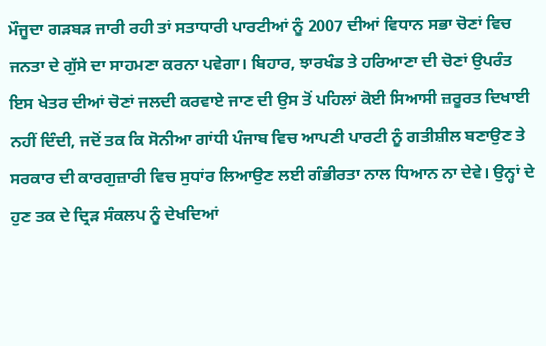ਮੌਜੂਦਾ ਗੜਬੜ ਜਾਰੀ ਰਹੀ ਤਾਂ ਸਤਾਧਾਰੀ ਪਾਰਟੀਆਂ ਨੂੰ 2007 ਦੀਆਂ ਵਿਧਾਨ ਸਭਾ ਚੋਣਾਂ ਵਿਚ ਜਨਤਾ ਦੇ ਗੁੱਸੇ ਦਾ ਸਾਹਮਣਾ ਕਰਨਾ ਪਵੇਗਾ। ਬਿਹਾਰ, ਝਾਰਖੰਡ ਤੇ ਹਰਿਆਣਾ ਦੀ ਚੋਣਾਂ ਉਪਰੰਤ ਇਸ ਖੇਤਰ ਦੀਆਂ ਚੋਣਾਂ ਜਲਦੀ ਕਰਵਾਏ ਜਾਣ ਦੀ ਉਸ ਤੋਂ ਪਹਿਲਾਂ ਕੋਈ ਸਿਆਸੀ ਜ਼ਰੂਰਤ ਦਿਖਾਈ ਨਹੀਂ ਦਿੰਦੀ, ਜਦੋਂ ਤਕ ਕਿ ਸੋਨੀਆ ਗਾਂਧੀ ਪੰਜਾਬ ਵਿਚ ਆਪਣੀ ਪਾਰਟੀ ਨੂੰ ਗਤੀਸ਼ੀਲ ਬਣਾਉਣ ਤੇ ਸਰਕਾਰ ਦੀ ਕਾਰਗੁਜ਼ਾਰੀ ਵਿਚ ਸੁਧਾਂਰ ਲਿਆਉਣ ਲਈ ਗੰਭੀਰਤਾ ਨਾਲ ਧਿਆਨ ਨਾ ਦੇਵੇ। ਉਨ੍ਹਾਂ ਦੇ ਹੁਣ ਤਕ ਦੇ ਦ੍ਰਿੜ ਸੰਕਲਪ ਨੂੰ ਦੇਖਦਿਆਂ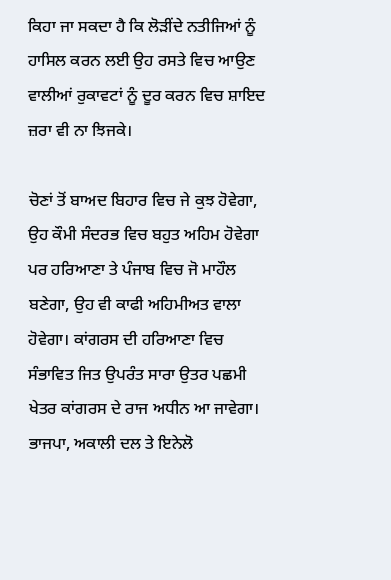ਕਿਹਾ ਜਾ ਸਕਦਾ ਹੈ ਕਿ ਲੋੜੀਂਦੇ ਨਤੀਜਿਆਂ ਨੂੰ ਹਾਸਿਲ ਕਰਨ ਲਈ ਉਹ ਰਸਤੇ ਵਿਚ ਆਉਣ ਵਾਲੀਆਂ ਰੁਕਾਵਟਾਂ ਨੂੰ ਦੂਰ ਕਰਨ ਵਿਚ ਸ਼ਾਇਦ ਜ਼ਰਾ ਵੀ ਨਾ ਝਿਜਕੇ।

ਚੋਣਾਂ ਤੋਂ ਬਾਅਦ ਬਿਹਾਰ ਵਿਚ ਜੇ ਕੁਝ ਹੋਵੇਗਾ, ਉਹ ਕੌਮੀ ਸੰਦਰਭ ਵਿਚ ਬਹੁਤ ਅਹਿਮ ਹੋਵੇਗਾ ਪਰ ਹਰਿਆਣਾ ਤੇ ਪੰਜਾਬ ਵਿਚ ਜੋ ਮਾਹੌਲ ਬਣੇਗਾ, ਉਹ ਵੀ ਕਾਫੀ ਅਹਿਮੀਅਤ ਵਾਲਾ ਹੋਵੇਗਾ। ਕਾਂਗਰਸ ਦੀ ਹਰਿਆਣਾ ਵਿਚ ਸੰਭਾਵਿਤ ਜਿਤ ਉਪਰੰਤ ਸਾਰਾ ਉਤਰ ਪਛਮੀ ਖੇਤਰ ਕਾਂਗਰਸ ਦੇ ਰਾਜ ਅਧੀਨ ਆ ਜਾਵੇਗਾ। ਭਾਜਪਾ, ਅਕਾਲੀ ਦਲ ਤੇ ਇਨੇਲੋ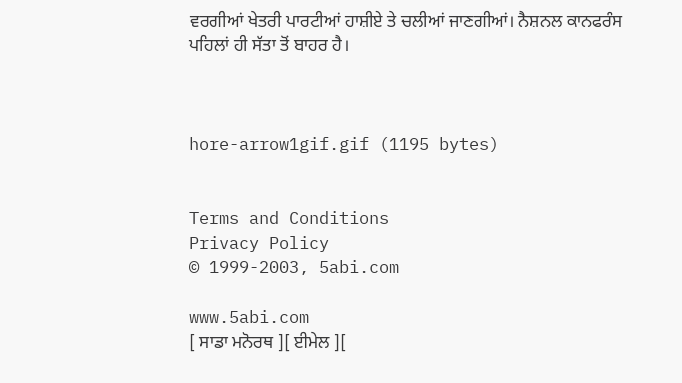ਵਰਗੀਆਂ ਖੇਤਰੀ ਪਾਰਟੀਆਂ ਹਾਸ਼ੀਏ ਤੇ ਚਲੀਆਂ ਜਾਣਗੀਆਂ। ਨੈਸ਼ਨਲ ਕਾਨਫਰੰਸ ਪਹਿਲਾਂ ਹੀ ਸੱਤਾ ਤੋਂ ਬਾਹਰ ਹੈ।



hore-arrow1gif.gif (1195 bytes)


Terms and Conditions
Privacy Policy
© 1999-2003, 5abi.com

www.5abi.com
[ ਸਾਡਾ ਮਨੋਰਥ ][ ਈਮੇਲ ][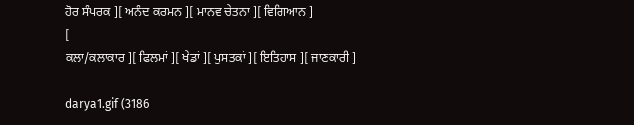ਹੋਰ ਸੰਪਰਕ ][ ਅਨੰਦ ਕਰਮਨ ][ ਮਾਨਵ ਚੇਤਨਾ ][ ਵਿਗਿਆਨ ]
[
ਕਲਾ/ਕਲਾਕਾਰ ][ ਫਿਲਮਾਂ ][ ਖੇਡਾਂ ][ ਪੁਸਤਕਾਂ ][ ਇਤਿਹਾਸ ][ ਜਾਣਕਾਰੀ ]

darya1.gif (3186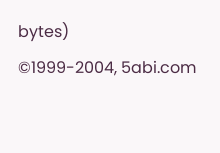bytes)
©1999-2004, 5abi.com